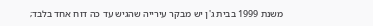משנת 1999 בבית ג'ן יש מבקר עירייה שהגיש עד כה דוח אחד בלבד;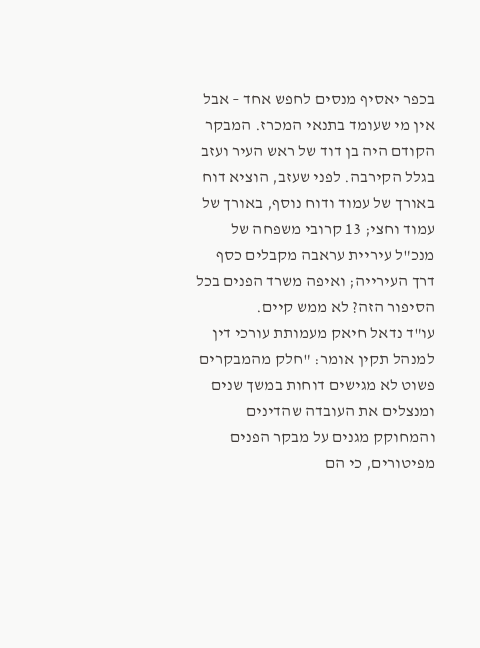בכפר יאסיף מנסים לחפש אחד – אבל אין מי שעומד בתנאי המכרז. המבקר הקודם היה בן דוד של ראש העיר ועזב בגלל הקירבה. לפני שעזב, הוציא דוח באורך של עמוד ודוח נוסף, באורך של עמוד וחצי; 13 קרובי משפחה של מנכ"ל עיריית עראבה מקבלים כסף דרך העירייה; ואיפה משרד הפנים בכל הסיפור הזה? לא ממש קיים.
עו"ד נדאל חיאק מעמותת עורכי דין למנהל תקין אומר: "חלק מהמבקרים פשוט לא מגישים דוחות במשך שנים ומנצלים את העובדה שהדינים והמחוקק מגנים על מבקר הפנים מפיטורים, כי הם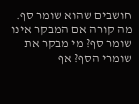חושבים שהוא שומר סף. מה קורה אם המבקר אינו שומר סף? מי מבקר את שומרי הסף? אף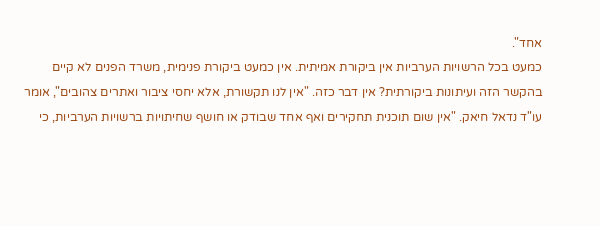אחד".
כמעט בכל הרשויות הערביות אין ביקורת אמיתית. אין כמעט ביקורת פנימית, משרד הפנים לא קיים בהקשר הזה ועיתונות ביקורתית? אין דבר כזה. "אין לנו תקשורת, אלא יחסי ציבור ואתרים צהובים", אומר עו"ד נדאל חיאק. "אין שום תוכנית תחקירים ואף אחד שבודק או חושף שחיתויות ברשויות הערביות, כי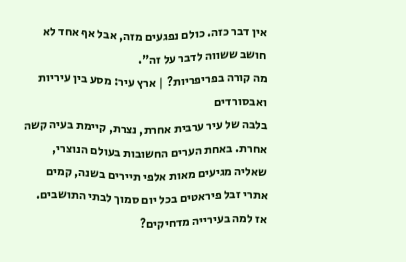אין דבר כזה. כולם נפגעים מזה, אבל אף אחד לא חושב ששווה לדבר על זה".
מה קורה בפריפריות? | ארץ עיר: מסע בין עיריות ואבסורדים
בלבה של עיר ערבית אחרת, נצרת, קיימת בעיה קשה אחרת. באחת הערים החשובות בעולם הנוצרי, שאליה מגיעים מאות אלפי תיירים בשנה, קמים אתרי זבל פיראטים בכל יום סמוך לבתי התושבים. אז למה בעירייה מדחיקים?